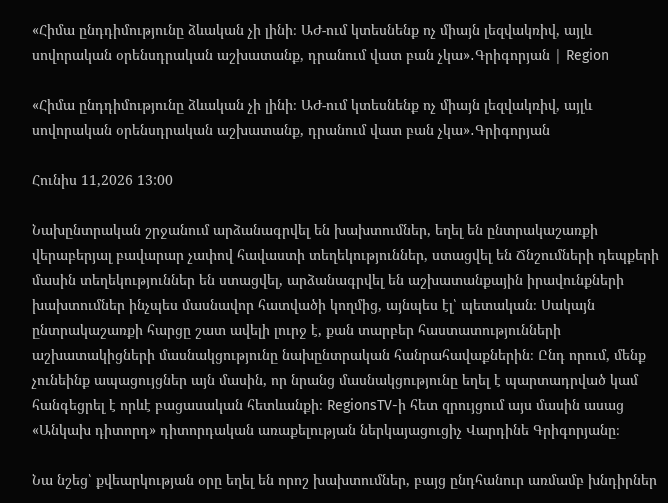«Հիմա ընդդիմությունը ձևական չի լինի։ ԱԺ-ում կտեսնենք ոչ միայն լեզվակռիվ, այլև սովորական օրենսդրական աշխատանք, դրանում վատ բան չկա»․Գրիգորյան | Region

«Հիմա ընդդիմությունը ձևական չի լինի։ ԱԺ-ում կտեսնենք ոչ միայն լեզվակռիվ, այլև սովորական օրենսդրական աշխատանք, դրանում վատ բան չկա»․Գրիգորյան

Հունիս 11,2026 13:00

Նախընտրական շրջանում արձանագրվել են խախտումներ, եղել են ընտրակաշառքի վերաբերյալ բավարար չափով հավաստի տեղեկություններ, ստացվել են Ճնշումների դեպքերի մասին տեղեկություններ են ստացվել, արձանագրվել են աշխատանքային իրավունքների խախտումներ ինչպես մասնավոր հատվածի կողմից, այնպես էլ՝ պետական։ Սակայն ընտրակաշառքի հարցը շատ ավելի լուրջ է, քան տարբեր հաստատությունների աշխատակիցների մասնակցությունը նախընտրական հանրահավաքներին։ Ընդ որում, մենք չունեինք ապացույցներ այն մասին, որ նրանց մասնակցությունը եղել է պարտադրված կամ հանգեցրել է որևէ բացասական հետևանքի։ RegionsTV-ի հետ զրույցում այս մասին ասաց «Անկախ դիտորդ» դիտորդական առաքելության ներկայացուցիչ Վարդինե Գրիգորյանը։

Նա նշեց՝ քվեարկության օրը եղել են որոշ խախտումներ, բայց ընդհանուր առմամբ խնդիրներ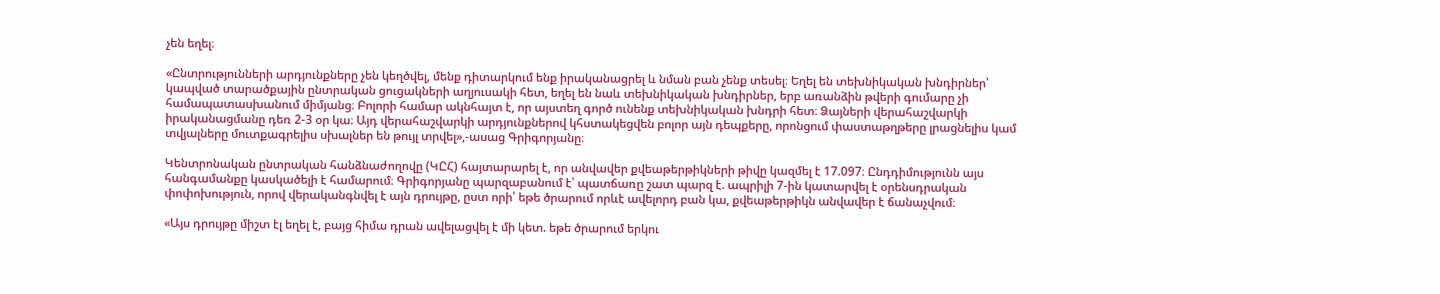չեն եղել։

«Ընտրությունների արդյունքները չեն կեղծվել, մենք դիտարկում ենք իրականացրել և նման բան չենք տեսել։ Եղել են տեխնիկական խնդիրներ՝ կապված տարածքային ընտրական ցուցակների աղյուսակի հետ, եղել են նաև տեխնիկական խնդիրներ, երբ առանձին թվերի գումարը չի համապատասխանում միմյանց։ Բոլորի համար ակնհայտ է, որ այստեղ գործ ունենք տեխնիկական խնդրի հետ։ Ձայների վերահաշվարկի իրականացմանը դեռ 2-3 օր կա։ Այդ վերահաշվարկի արդյունքներով կհստակեցվեն բոլոր այն դեպքերը, որոնցում փաստաթղթերը լրացնելիս կամ տվյալները մուտքագրելիս սխալներ են թույլ տրվել»,-ասաց Գրիգորյանը։

Կենտրոնական ընտրական հանձնաժողովը (ԿԸՀ) հայտարարել է, որ անվավեր քվեաթերթիկների թիվը կազմել է 17.097։ Ընդդիմությունն այս հանգամանքը կասկածելի է համարում։ Գրիգորյանը պարզաբանում է՝ պատճառը շատ պարզ է. ապրիլի 7-ին կատարվել է օրենսդրական փոփոխություն, որով վերականգնվել է այն դրույթը, ըստ որի՝ եթե ծրարում որևէ ավելորդ բան կա, քվեաթերթիկն անվավեր է ճանաչվում։

«Այս դրույթը միշտ էլ եղել է, բայց հիմա դրան ավելացվել է մի կետ. եթե ծրարում երկու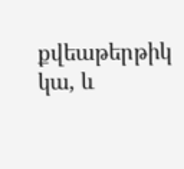քվեաթերթիկ կա, և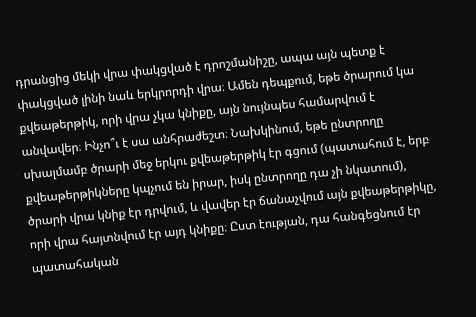դրանցից մեկի վրա փակցված է դրոշմանիշը, ապա այն պետք է փակցված լինի նաև երկրորդի վրա։ Ամեն դեպքում, եթե ծրարում կա քվեաթերթիկ, որի վրա չկա կնիքը, այն նույնպես համարվում է անվավեր։ Ինչո՞ւ է սա անհրաժեշտ։ Նախկինում, եթե ընտրողը սխալմամբ ծրարի մեջ երկու քվեաթերթիկ էր գցում (պատահում է, երբ քվեաթերթիկները կպչում են իրար, իսկ ընտրողը դա չի նկատում), ծրարի վրա կնիք էր դրվում, և վավեր էր ճանաչվում այն քվեաթերթիկը, որի վրա հայտնվում էր այդ կնիքը։ Ըստ էության, դա հանգեցնում էր պատահական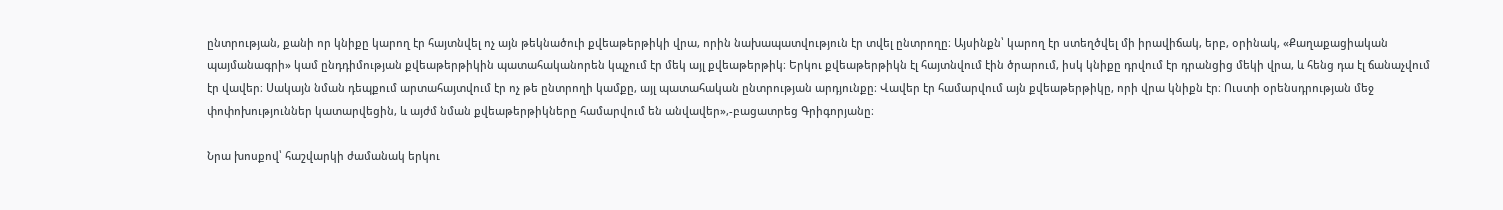ընտրության, քանի որ կնիքը կարող էր հայտնվել ոչ այն թեկնածուի քվեաթերթիկի վրա, որին նախապատվություն էր տվել ընտրողը։ Այսինքն՝ կարող էր ստեղծվել մի իրավիճակ, երբ, օրինակ, «Քաղաքացիական պայմանագրի» կամ ընդդիմության քվեաթերթիկին պատահականորեն կպչում էր մեկ այլ քվեաթերթիկ։ Երկու քվեաթերթիկն էլ հայտնվում էին ծրարում, իսկ կնիքը դրվում էր դրանցից մեկի վրա, և հենց դա էլ ճանաչվում էր վավեր։ Սակայն նման դեպքում արտահայտվում էր ոչ թե ընտրողի կամքը, այլ պատահական ընտրության արդյունքը։ Վավեր էր համարվում այն քվեաթերթիկը, որի վրա կնիքն էր։ Ուստի օրենսդրության մեջ փոփոխություններ կատարվեցին, և այժմ նման քվեաթերթիկները համարվում են անվավեր»,-բացատրեց Գրիգորյանը։

Նրա խոսքով՝ հաշվարկի ժամանակ երկու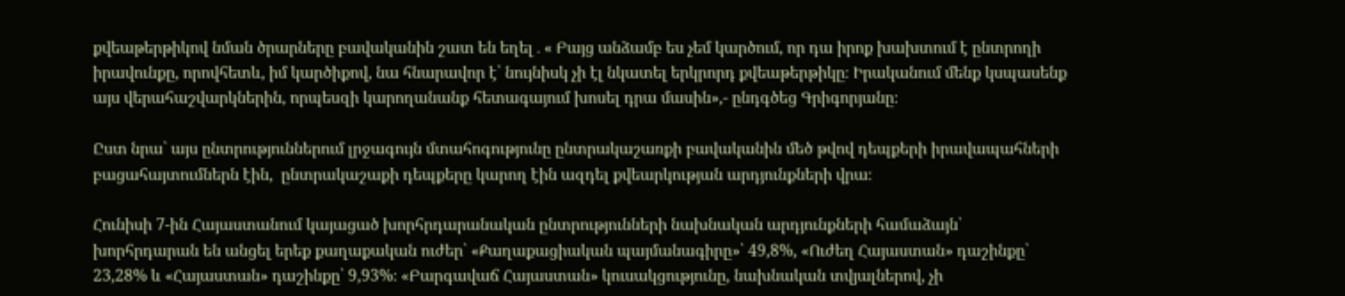քվեաթերթիկով նման ծրարները բավականին շատ են եղել․« Բայց անձամբ ես չեմ կարծում, որ դա իրոք խախտում է ընտրողի իրավունքը, որովհետև, իմ կարծիքով, նա հնարավոր է՝ նույնիսկ չի էլ նկատել երկրորդ քվեաթերթիկը։ Իրականում մենք կսպասենք այս վերահաշվարկներին, որպեսզի կարողանանք հետագայում խոսել դրա մասին»,- ընդգծեց Գրիգորյանը։

Ըստ նրա՝ այս ընտրություններում լրջագույն մտահոգությունը ընտրակաշառքի բավականին մեծ թվով դեպքերի իրավապահների բացահայտումներն էին,  ընտրակաշաքի դեպքերը կարող էին ազդել քվեարկության արդյունքների վրա։

Հունիսի 7-ին Հայաստանում կայացած խորհրդարանական ընտրությունների նախնական արդյունքների համաձայն՝ խորհրդարան են անցել երեք քաղաքական ուժեր՝ «Քաղաքացիական պայմանագիրը»՝ 49,8%, «Ուժեղ Հայաստան» դաշինքը՝ 23,28% և «Հայաստան» դաշինքը՝ 9,93%։ «Բարգավաճ Հայաստան» կուսակցությունը, նախնական տվյալներով, չի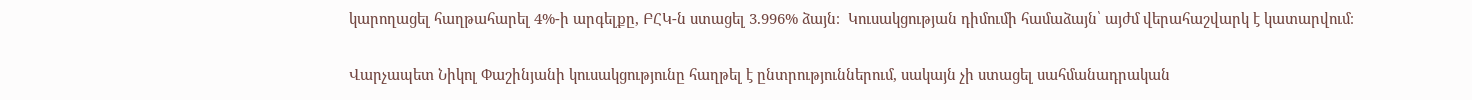կարողացել հաղթահարել 4%-ի արգելքը, ԲՀԿ-ն ստացել 3.996% ձայն։  Կուսակցության դիմումի համաձայն՝ այժմ վերահաշվարկ է կատարվում։

Վարչապետ Նիկոլ Փաշինյանի կուսակցությունը հաղթել է ընտրություններում, սակայն չի ստացել սահմանադրական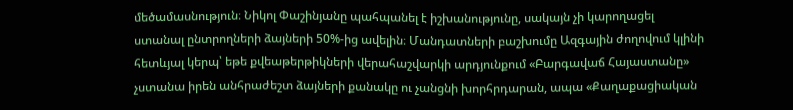մեծամասնություն։ Նիկոլ Փաշինյանը պահպանել է իշխանությունը, սակայն չի կարողացել ստանալ ընտրողների ձայների 50%-ից ավելին։ Մանդատների բաշխումը Ազգային ժողովում կլինի հետևյալ կերպ՝ եթե քվեաթերթիկների վերահաշվարկի արդյունքում «Բարգավաճ Հայաստանը» չստանա իրեն անհրաժեշտ ձայների քանակը ու չանցնի խորհրդարան, ապա «Քաղաքացիական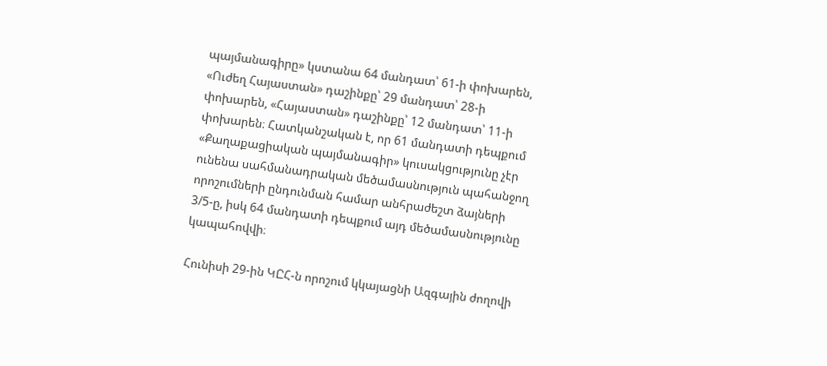պայմանագիրը» կստանա 64 մանդատ՝ 61-ի փոխարեն, «Ուժեղ Հայաստան» դաշինքը՝ 29 մանդատ՝ 28-ի փոխարեն, «Հայաստան» դաշինքը՝ 12 մանդատ՝ 11-ի փոխարեն։ Հատկանշական է, որ 61 մանդատի դեպքում «Քաղաքացիական պայմանագիր» կուսակցությունը չէր ունենա սահմանադրական մեծամասնություն պահանջող որոշումների ընդունման համար անհրաժեշտ ձայների 3/5-ը, իսկ 64 մանդատի դեպքում այդ մեծամասնությունը կապահովվի։

Հունիսի 29-ին ԿԸՀ-ն որոշում կկայացնի Ազգային ժողովի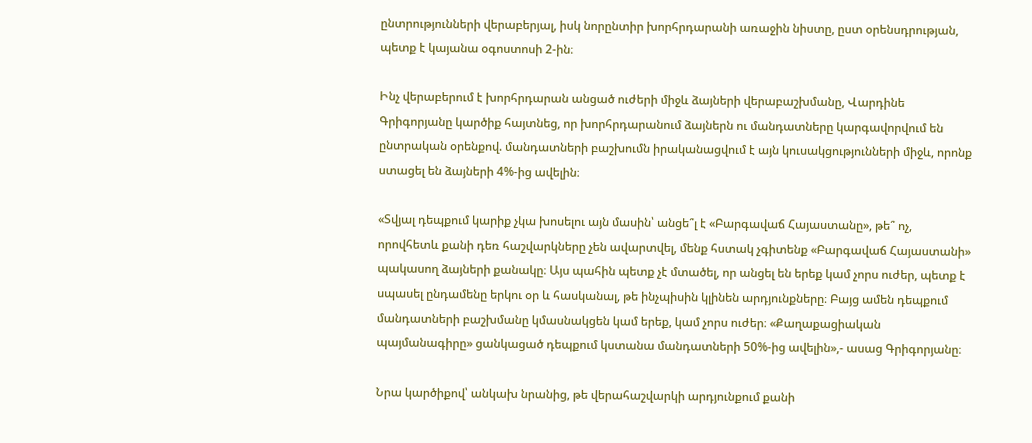ընտրությունների վերաբերյալ, իսկ նորընտիր խորհրդարանի առաջին նիստը, ըստ օրենսդրության, պետք է կայանա օգոստոսի 2-ին։

Ինչ վերաբերում է խորհրդարան անցած ուժերի միջև ձայների վերաբաշխմանը, Վարդինե Գրիգորյանը կարծիք հայտնեց, որ խորհրդարանում ձայներն ու մանդատները կարգավորվում են ընտրական օրենքով. մանդատների բաշխումն իրականացվում է այն կուսակցությունների միջև, որոնք ստացել են ձայների 4%-ից ավելին։

«Տվյալ դեպքում կարիք չկա խոսելու այն մասին՝ անցե՞լ է «Բարգավաճ Հայաստանը», թե՞ ոչ, որովհետև քանի դեռ հաշվարկները չեն ավարտվել, մենք հստակ չգիտենք «Բարգավաճ Հայաստանի» պակասող ձայների քանակը։ Այս պահին պետք չէ մտածել, որ անցել են երեք կամ չորս ուժեր, պետք է սպասել ընդամենը երկու օր և հասկանալ, թե ինչպիսին կլինեն արդյունքները։ Բայց ամեն դեպքում մանդատների բաշխմանը կմասնակցեն կամ երեք, կամ չորս ուժեր։ «Քաղաքացիական պայմանագիրը» ցանկացած դեպքում կստանա մանդատների 50%-ից ավելին»,- ասաց Գրիգորյանը։

Նրա կարծիքով՝ անկախ նրանից, թե վերահաշվարկի արդյունքում քանի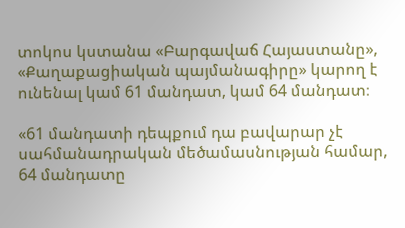տոկոս կստանա «Բարգավաճ Հայաստանը», «Քաղաքացիական պայմանագիրը» կարող է ունենալ կամ 61 մանդատ, կամ 64 մանդատ։

«61 մանդատի դեպքում դա բավարար չէ սահմանադրական մեծամասնության համար, 64 մանդատը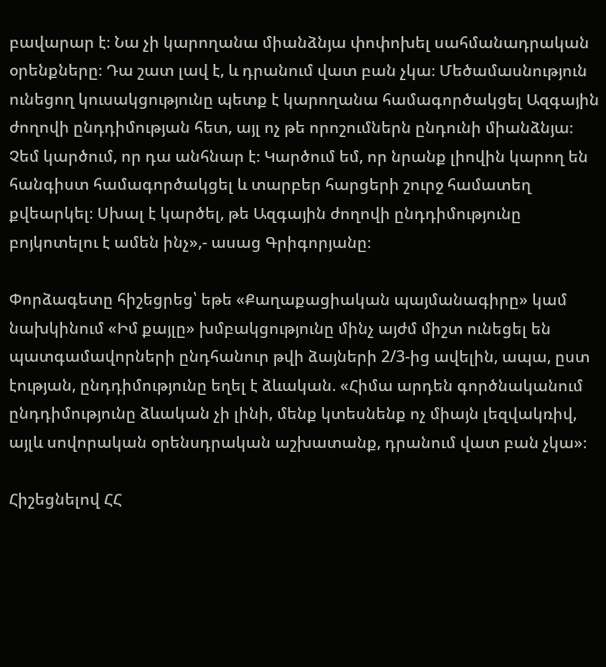բավարար է։ Նա չի կարողանա միանձնյա փոփոխել սահմանադրական օրենքները։ Դա շատ լավ է, և դրանում վատ բան չկա։ Մեծամասնություն ունեցող կուսակցությունը պետք է կարողանա համագործակցել Ազգային ժողովի ընդդիմության հետ, այլ ոչ թե որոշումներն ընդունի միանձնյա։ Չեմ կարծում, որ դա անհնար է։ Կարծում եմ, որ նրանք լիովին կարող են հանգիստ համագործակցել և տարբեր հարցերի շուրջ համատեղ քվեարկել։ Սխալ է կարծել, թե Ազգային ժողովի ընդդիմությունը բոյկոտելու է ամեն ինչ»,- ասաց Գրիգորյանը։

Փորձագետը հիշեցրեց՝ եթե «Քաղաքացիական պայմանագիրը» կամ նախկինում «Իմ քայլը» խմբակցությունը մինչ այժմ միշտ ունեցել են պատգամավորների ընդհանուր թվի ձայների 2/3-ից ավելին, ապա, ըստ էության, ընդդիմությունը եղել է ձևական. «Հիմա արդեն գործնականում ընդդիմությունը ձևական չի լինի, մենք կտեսնենք ոչ միայն լեզվակռիվ, այլև սովորական օրենսդրական աշխատանք, դրանում վատ բան չկա»։

Հիշեցնելով ՀՀ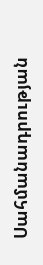Սահմանադրության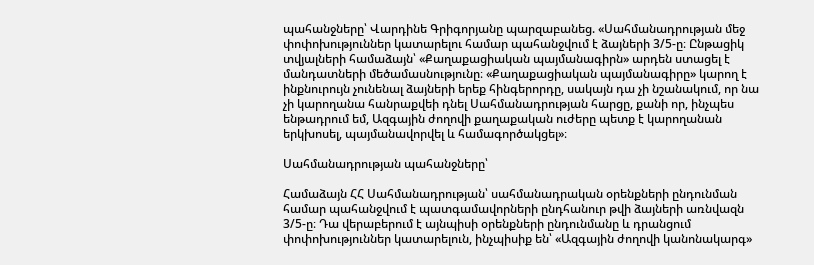պահանջները՝ Վարդինե Գրիգորյանը պարզաբանեց. «Սահմանադրության մեջ փոփոխություններ կատարելու համար պահանջվում է ձայների 3/5-ը։ Ընթացիկ տվյալների համաձայն՝ «Քաղաքացիական պայմանագիրն» արդեն ստացել է մանդատների մեծամասնությունը։ «Քաղաքացիական պայմանագիրը» կարող է ինքնուրույն չունենալ ձայների երեք հինգերորդը, սակայն դա չի նշանակում, որ նա չի կարողանա հանրաքվեի դնել Սահմանադրության հարցը, քանի որ, ինչպես ենթադրում եմ, Ազգային ժողովի քաղաքական ուժերը պետք է կարողանան երկխոսել, պայմանավորվել և համագործակցել»։

Սահմանադրության պահանջները՝

Համաձայն ՀՀ Սահմանադրության՝ սահմանադրական օրենքների ընդունման համար պահանջվում է պատգամավորների ընդհանուր թվի ձայների առնվազն 3/5-ը։ Դա վերաբերում է այնպիսի օրենքների ընդունմանը և դրանցում փոփոխություններ կատարելուն, ինչպիսիք են՝ «Ազգային ժողովի կանոնակարգ»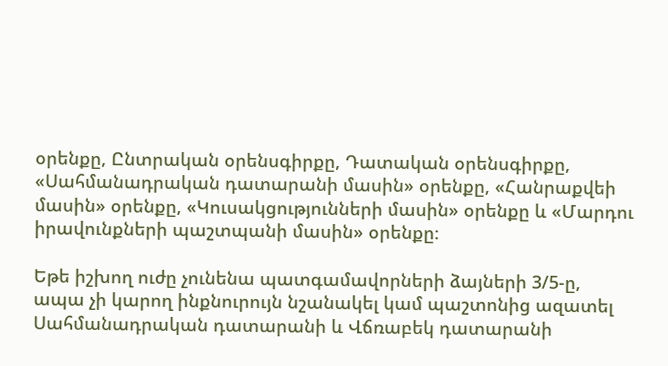օրենքը, Ընտրական օրենսգիրքը, Դատական օրենսգիրքը, «Սահմանադրական դատարանի մասին» օրենքը, «Հանրաքվեի մասին» օրենքը, «Կուսակցությունների մասին» օրենքը և «Մարդու իրավունքների պաշտպանի մասին» օրենքը։

Եթե իշխող ուժը չունենա պատգամավորների ձայների 3/5-ը, ապա չի կարող ինքնուրույն նշանակել կամ պաշտոնից ազատել Սահմանադրական դատարանի և Վճռաբեկ դատարանի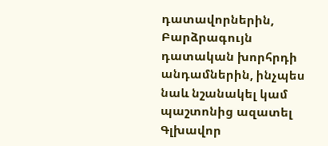դատավորներին, Բարձրագույն դատական խորհրդի անդամներին, ինչպես նաև նշանակել կամ պաշտոնից ազատել Գլխավոր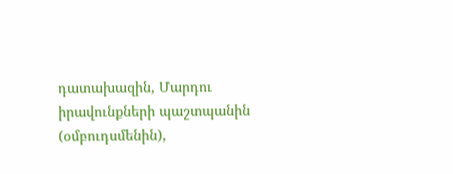դատախազին, Մարդու իրավունքների պաշտպանին (օմբուդսմենին),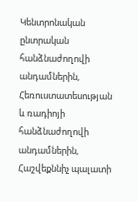Կենտրոնական ընտրական հանձնաժողովի անդամներին, Հեռուստատեսության և ռադիոյի հանձնաժողովի անդամներին, Հաշվեքննիչ պալատի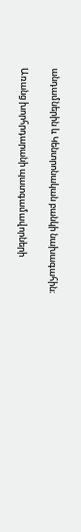անդամներին և Կենտրոնական բանկի նախագահին։

Առանց խորհրդարանի պատգամավորների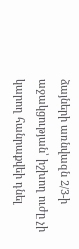ձայների առնվազն 2/3-ի աջակցության՝ իշխող ուժը չի կարող հանրաքվեի դնել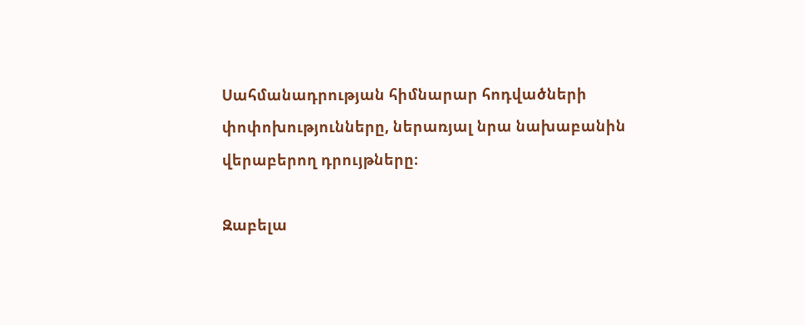Սահմանադրության հիմնարար հոդվածների փոփոխությունները, ներառյալ նրա նախաբանին վերաբերող դրույթները։

Զաբելա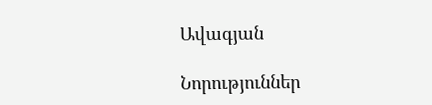Ավագյան

Նորություններ